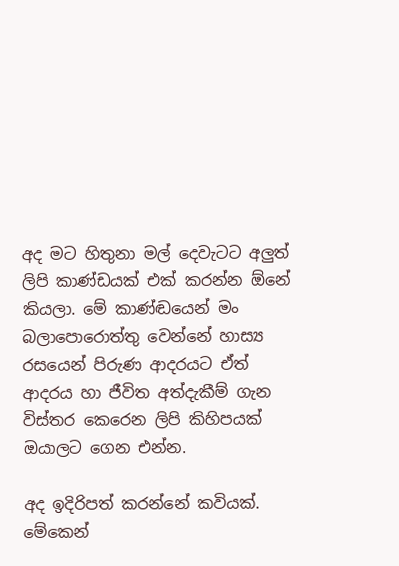අද මට හිතුනා මල් දෙවැටට අලුත් ලිපි කාණ්ඩයක් එක් කරන්න ඕනේ කියලා. මේ කාණ්ඬයෙන් මං බලාපොරොත්තු වෙන්නේ හාස්‍ය රසයෙන් පිරුණ ආදරයට ඒත් ආදරය හා ජීවිත අත්දැකීම් ගැන විස්තර කෙරෙන ලිපි කිහිපයක් ඔයාලට ගෙන එන්න.

අද ඉදිරිපත් කරන්නේ කවියක්. මේකෙන්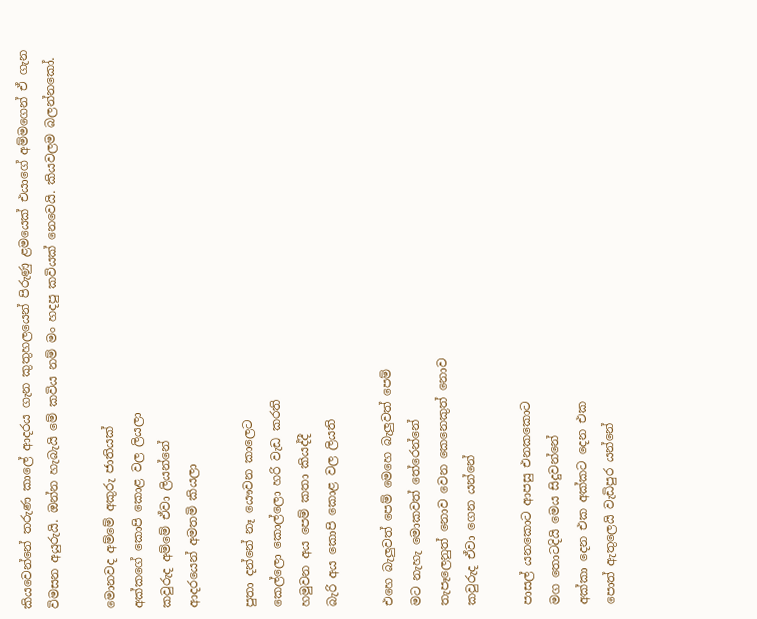කියවෙන්නේ තරුණ කාලේ ආදරය ගැන කුතුහලයෙන් පිරුණු ළමයෙක් එයාගේ අම්මගෙන් ඒ ගැන විමසන අයුරුයි. ඔන්න හැබැයි මේ කවිය නම් මං හදපු කවියක් නෙවෙයි. කියවලම බලන්නකෝ.

මොනවද අම්මේ අකුරු ජාතියක්
අක්කගේ කොපි කොළ වල ලියලා
කවුරුද අම්මේ ඒවා ලියන්නේ
ආදරයෙන් අමතමි කියලා

පුතා දන්නේ නෑ යෞවන කාලෙට
කෙල්ලො කොල්ලො හරි වැඩ කරති
හමුවන අය පෙම් කතා කියද්දී
බැරි අය කොපි කොළ වල ලියති

එහෙ බැලුවත් පෙම් මෙහෙ බැලුවත් පෙම්
මට නැහැ මොකවත් තේරෙන්නේ
තැපෑලෙනුත් නොව වෙන කෙනෙකුත් නොව
කවුරුද ඒවා ගෙන යන්නේ

පාසල් යනකොට ආපසු එනකකොට
මග තොටදියි මෙය සිදුවන්නේ
අක්කා දෙන එක අක්කට දෙන එක
පොත් ඇතුලෙයි වැඩිපුර යන්නේ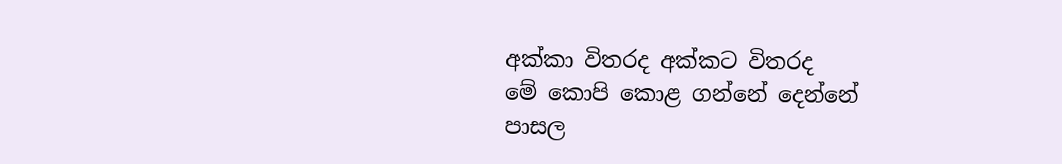අක්කා විතරද අක්කට විතරද
මේ කොපි කොළ ගන්නේ දෙන්නේ
පාසල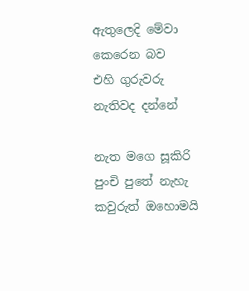ඇතුලෙදි මේවා කෙරෙන බව
එහි ගුරුවරු නැතිවද දන්නේ

නැත මගෙ සූකිරි පුංචි පුතේ නැහැ
කවුරුත් ඔහොමයි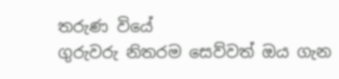තරුණ වියේ
ගුරුවරු නිතරම සෙව්වත් ඔය ගැන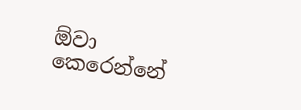ඕවා කෙරෙන්නේ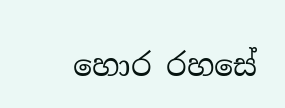හොර රහසේ